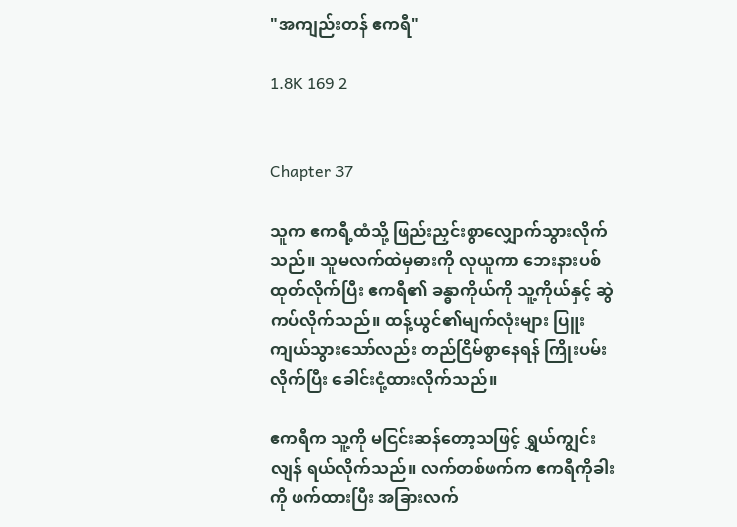"အကျည်းတန် ဧကရီ"

1.8K 169 2


Chapter 37

သူက ဧကရီ့ထံသို့ ဖြည်းညှင်းစွာလျှောက်သွားလိုက်သည်။ သူမလက်ထဲမှဓားကို လုယူကာ ဘေးနားပစ်ထုတ်လိုက်ပြီး ဧကရီ၏ ခန္ဓာကိုယ်ကို သူ့ကိုယ်နှင့် ဆွဲကပ်လိုက်သည်။ ထန့်ယွင်၏မျက်လုံးများ ပြူးကျယ်သွားသော်လည်း တည်ငြိမ်စွာနေရန် ကြိုးပမ်းလိုက်ပြီး ခေါင်းငုံ့ထားလိုက်သည်။

ဧကရီက သူ့ကို မငြင်းဆန်တော့သဖြင့် ရွှယ်ကျွင်းလျန် ရယ်လိုက်သည်။ လက်တစ်ဖက်က ဧကရီကိုခါးကို ဖက်ထားပြီး အခြားလက်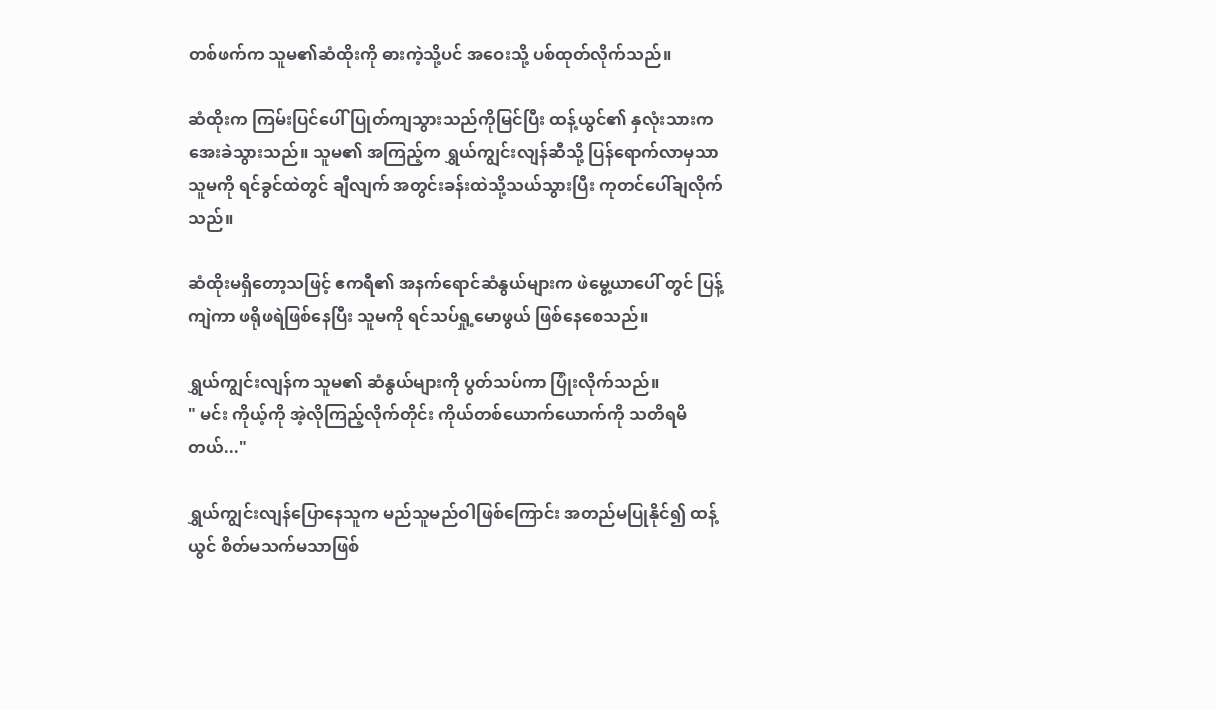တစ်ဖက်က သူမ၏ဆံထိုးကို ဓားကဲ့သို့ပင် အဝေးသို့ ပစ်ထုတ်လိုက်သည်။

ဆံထိုးက ကြမ်းပြင်ပေါ် ပြုတ်ကျသွားသည်ကိုမြင်ပြီး ထန့်ယွင်၏ နှလုံးသားက အေးခဲသွားသည်။ သူမ၏ အကြည့်က ရွှယ်ကျွင်းလျန်ဆီသို့ ပြန်ရောက်လာမှသာ သူမကို ရင်ခွင်ထဲတွင် ချီလျက် အတွင်းခန်းထဲသို့သယ်သွားပြီး ကုတင်ပေါ်ချလိုက်သည်။

ဆံထိုးမရှိတော့သဖြင့် ဧကရီ၏ အနက်ရောင်ဆံနွယ်များက ဖဲမွေ့ယာပေါ် တွင် ပြန့်ကျဲကာ ဖရိုဖရဲဖြစ်နေပြီး သူမကို ရင်သပ်ရှု့မောဖွယ် ဖြစ်နေစေသည်။

ရွှယ်ကျွင်းလျန်က သူမ၏ ဆံနွယ်များကို ပွတ်သပ်ကာ ပြုံးလိုက်သည်။
" မင်း ကိုယ့်ကို အဲ့လိုကြည့်လိုက်တိုင်း ကိုယ်တစ်ယောက်ယောက်ကို သတိရမိတယ်..."

ရွှယ်ကျွင်းလျန်ပြောနေသူက မည်သူမည်ဝါဖြစ်ကြောင်း အတည်မပြုနိုင်၍ ထန့်ယွင် စိတ်မသက်မသာဖြစ်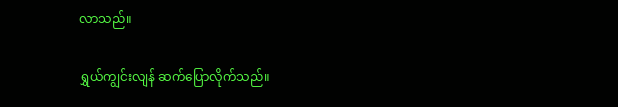လာသည်။

ရွှယ်ကျွင်းလျန် ဆက်ပြောလိုက်သည်။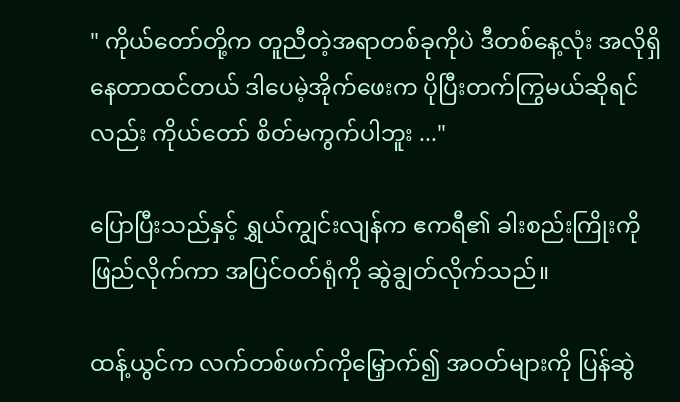" ကိုယ်တော်တို့က တူညီတဲ့အရာတစ်ခုကိုပဲ ဒီတစ်နေ့လုံး အလိုရှိနေတာထင်တယ် ဒါပေမဲ့အိုက်ဖေးက ပိုပြီးတက်ကြွမယ်ဆိုရင်လည်း ကိုယ်တော် စိတ်မကွက်ပါဘူး ..."

ပြောပြီးသည်နှင့် ရွှယ်ကျွင်းလျန်က ဧကရီ၏ ခါးစည်းကြိုးကို ဖြည်လိုက်ကာ အပြင်ဝတ်ရုံကို ဆွဲချွတ်လိုက်သည်။

ထန့်ယွင်က လက်တစ်ဖက်ကိုမြှောက်၍ အဝတ်များကို ပြန်ဆွဲ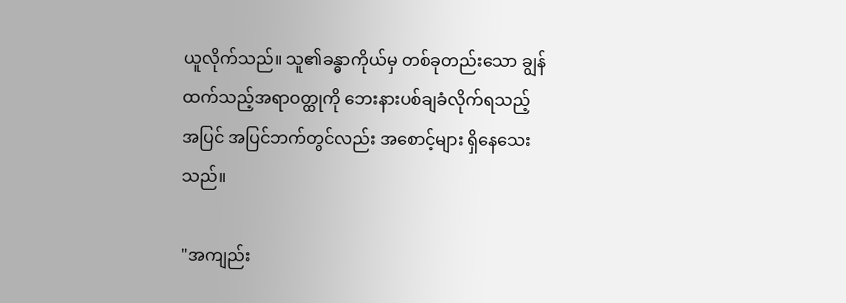ယူလိုက်သည်။ သူ၏ခန္ဓာကိုယ်မှ တစ်ခုတည်းသော ချွန်ထက်သည့်အရာဝတ္ထုကို ဘေးနားပစ်ချခံလိုက်ရသည့်အပြင် အပြင်ဘက်တွင်လည်း အစောင့်များ ရှိနေသေးသည်။

"အကျည်း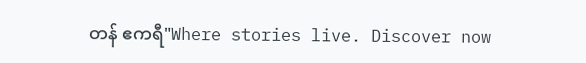တန် ဧကရီ"Where stories live. Discover now